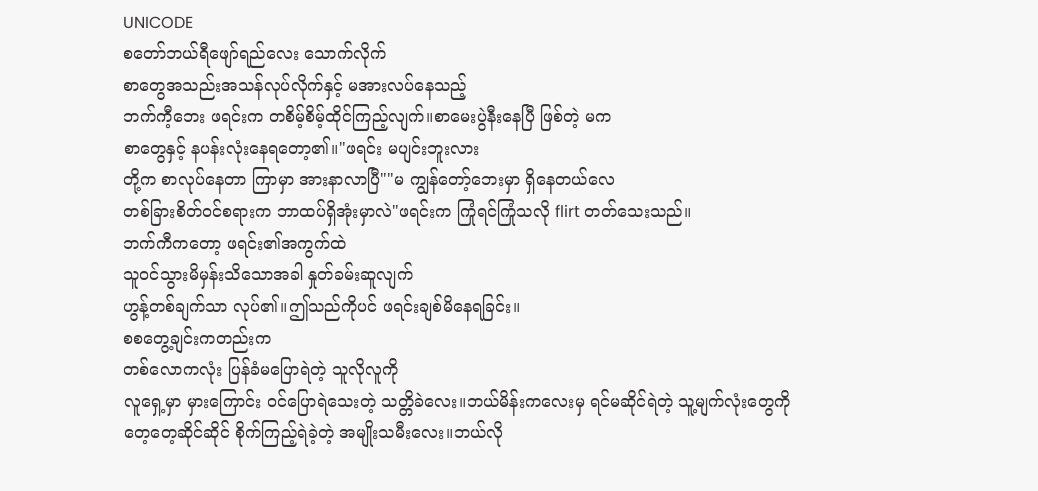UNICODE
စတော်ဘယ်ရီဖျော်ရည်လေး သောက်လိုက်
စာတွေအသည်းအသန်လုပ်လိုက်နှင့် မအားလပ်နေသည့်
ဘက်ကီ့ဘေး ဖရင်းက တစိမ့်စိမ့်ထိုင်ကြည့်လျက်။စာမေးပွဲနီးနေပြီ ဖြစ်တဲ့ မက
စာတွေနှင့် နပန်းလုံးနေရတော့၏။"ဖရင်း မပျင်းဘူးလား
တို့က စာလုပ်နေတာ ကြာမှာ အားနာလာပြီ""မ ကျွန်တော့်ဘေးမှာ ရှိနေတယ်လေ
တစ်ခြားစိတ်ဝင်စရားက ဘာထပ်ရှိအုံးမှာလဲ"ဖရင်းက ကြုံရင်ကြုံသလို flirt တတ်သေးသည်။
ဘက်ကီကတော့ ဖရင်း၏အကွက်ထဲ
သူဝင်သွားမိမှန်းသိသောအခါ နှုတ်ခမ်းဆူလျက်
ဟွန့်တစ်ချက်သာ လုပ်၏။ဤသည်ကိုပင် ဖရင်းချစ်မိနေရခြင်း။
စစတွေ့ချင်းကတည်းက
တစ်လောကလုံး ပြန်ခံမပြောရဲတဲ့ သူလိုလူကို
လူရှေ့မှာ မှားကြောင်း ဝင်ပြောရဲသေးတဲ့ သတ္တိခဲလေး။ဘယ်မိန်းကလေးမှ ရင်မဆိုင်ရဲတဲ့ သူ့မျက်လုံးတွေကို
တေ့တေ့ဆိုင်ဆိုင် စိုက်ကြည့်ရဲခဲ့တဲ့ အမျိုးသမီးလေး။ဘယ်လို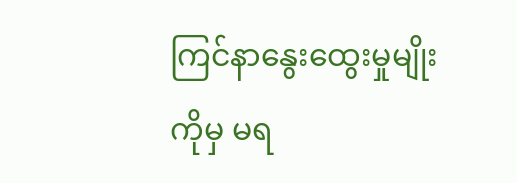ကြင်နာနွေးထွေးမှုမျိုးကိုမှ မရ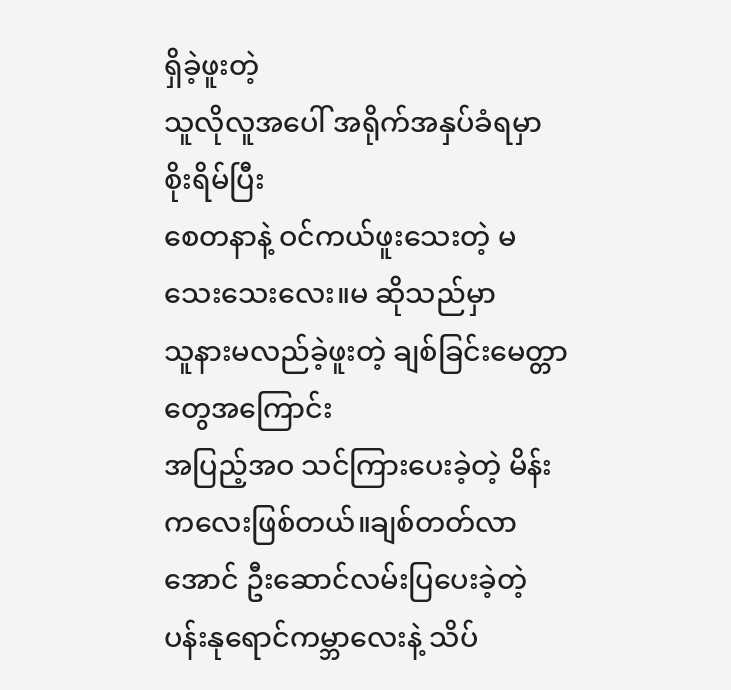ရှိခဲ့ဖူးတဲ့
သူလိုလူအပေါ် အရိုက်အနှပ်ခံရမှာ စိုးရိမ်ပြီး
စေတနာနဲ့ ဝင်ကယ်ဖူးသေးတဲ့ မ သေးသေးလေး။မ ဆိုသည်မှာ
သူနားမလည်ခဲ့ဖူးတဲ့ ချစ်ခြင်းမေတ္တာတွေအကြောင်း
အပြည့်အဝ သင်ကြားပေးခဲ့တဲ့ မိန်းကလေးဖြစ်တယ်။ချစ်တတ်လာအောင် ဦးဆောင်လမ်းပြပေးခဲ့တဲ့
ပန်းနုရောင်ကမ္ဘာလေးနဲ့ သိပ်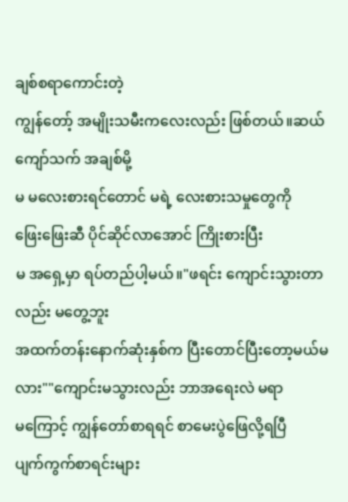ချစ်စရာကောင်းတဲ့
ကျွန်တော့် အမျိုးသမီးကလေးလည်း ဖြစ်တယ်။ဆယ်ကျော်သက် အချစ်မို့
မ မလေးစားရင်တောင် မရဲ့ လေးစားသမှုတွေကို
ဖြေးဖြေးဆီ ပိုင်ဆိုင်လာအောင် ကြိုးစားပြီး
မ အရှေ့မှာ ရပ်တည်ပါ့မယ်။"ဖရင်း ကျောင်းသွားတာလည်း မတွေ့ဘူး
အထက်တန်းနောက်ဆုံးနှစ်က ပြီးတောင်ပြီးတော့မယ်မလား""ကျောင်းမသွားလည်း ဘာအရေးလဲ မရာ
မကြောင့် ကျွန်တော်စာရရင် စာမေးပွဲဖြေလို့ရပြီ
ပျက်ကွက်စာရင်းများ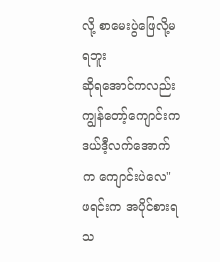လို့ စာမေးပွဲဖြေလို့မရဘူး
ဆိုရအောင်ကလည်း ကျွန်တော့်ကျောင်းက
ဒယ်ဒီ့လက်အောက်က ကျောင်းပဲလေ"
ဖရင်းက အပိုင်စားရသ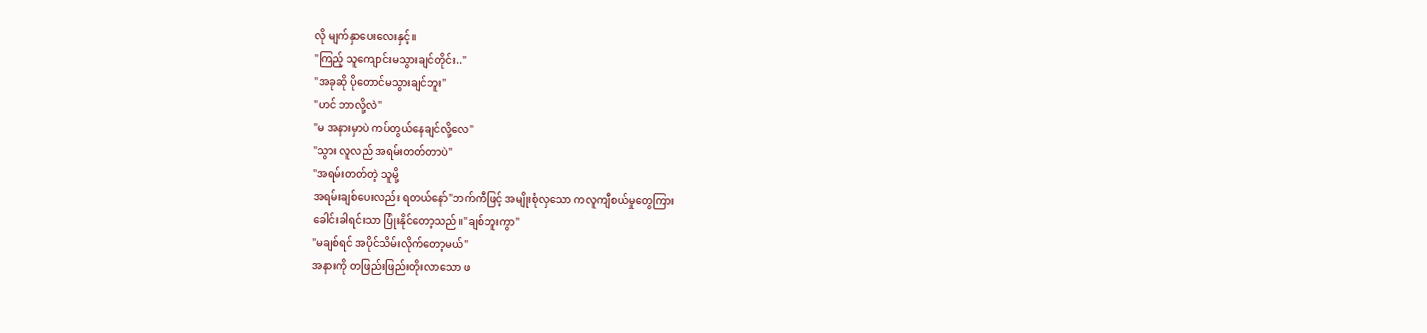လို မျက်နှာပေးလေးနှင့်။
"ကြည့် သူကျောင်းမသွားချင်တိုင်း.."
"အခုဆို ပိုတောင်မသွားချင်ဘူး"
"ဟင် ဘာလို့လဲ"
"မ အနားမှာပဲ ကပ်တွယ်နေချင်လို့လေ"
"သွား လူလည် အရမ်းတတ်တာပဲ"
"အရမ်းတတ်တဲ့ သူမို့
အရမ်းချစ်ပေးလည်း ရတယ်နော်"ဘက်ကီဖြင့် အမျိုးစုံလှသော ကလူကျီစယ်မှုတွေကြား
ခေါင်းခါရင်းသာ ပြုံးနိုင်တော့သည်။"ချစ်ဘူးကွာ"
"မချစ်ရင် အပိုင်သိမ်းလိုက်တော့မယ်"
အနားကို တဖြည်းဖြည်းတိုးလာသော ဖ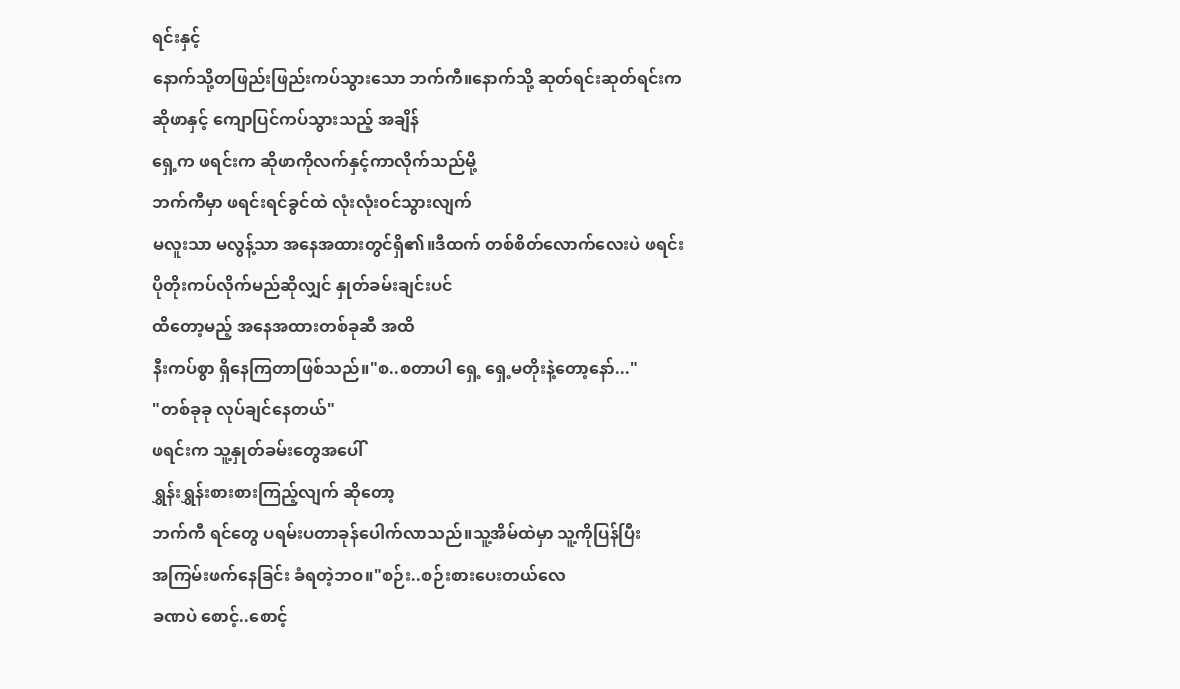ရင်းနှင့်
နောက်သို့တဖြည်းဖြည်းကပ်သွားသော ဘက်ကီ။နောက်သို့ ဆုတ်ရင်းဆုတ်ရင်းက
ဆိုဖာနှင့် ကျောပြင်ကပ်သွားသည့် အချိန်
ရှေ့က ဖရင်းက ဆိုဖာကိုလက်နှင့်ကာလိုက်သည်မို့
ဘက်ကီမှာ ဖရင်းရင်ခွင်ထဲ လုံးလုံးဝင်သွားလျက်
မလူးသာ မလွန့်သာ အနေအထားတွင်ရှိ၏။ဒီထက် တစ်စိတ်လောက်လေးပဲ ဖရင်း
ပိုတိုးကပ်လိုက်မည်ဆိုလျှင် နှုတ်ခမ်းချင်းပင်
ထိတော့မည့် အနေအထားတစ်ခုဆီ အထိ
နီးကပ်စွာ ရှိနေကြတာဖြစ်သည်။"စ..စတာပါ ရှေ့ ရှေ့မတိုးနဲ့တော့နော်..."
"တစ်ခုခု လုပ်ချင်နေတယ်"
ဖရင်းက သူ့နှုတ်ခမ်းတွေအပေါ်
ရွှန်းရွှန်းစားစားကြည့်လျက် ဆိုတော့
ဘက်ကီ ရင်တွေ ပရမ်းပတာခုန်ပေါက်လာသည်။သူ့အိမ်ထဲမှာ သူ့ကိုပြန်ပြီး
အကြမ်းဖက်နေခြင်း ခံရတဲ့ဘဝ။"စဉ်း..စဉ်းစားပေးတယ်လေ
ခဏပဲ စောင့်..စောင့်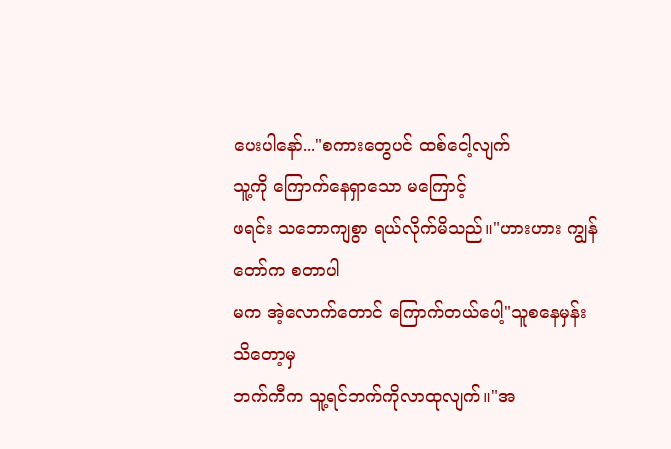ပေးပါနော်..."စကားတွေပင် ထစ်ငေါ့လျက်
သူ့ကို ကြောက်နေရှာသော မကြောင့်
ဖရင်း သဘောကျစွာ ရယ်လိုက်မိသည်။"ဟားဟား ကျွန်တော်က စတာပါ
မက အဲ့လောက်တောင် ကြောက်တယ်ပေါ့"သူစနေမှန်း သိတော့မှ
ဘက်ကီက သူ့ရင်ဘက်ကိုလာထုလျက်။"အ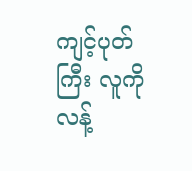ကျင့်ပုတ်ကြီး လူကိုလန့်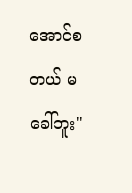အောင်စတယ် မခေါ်ဘူး"